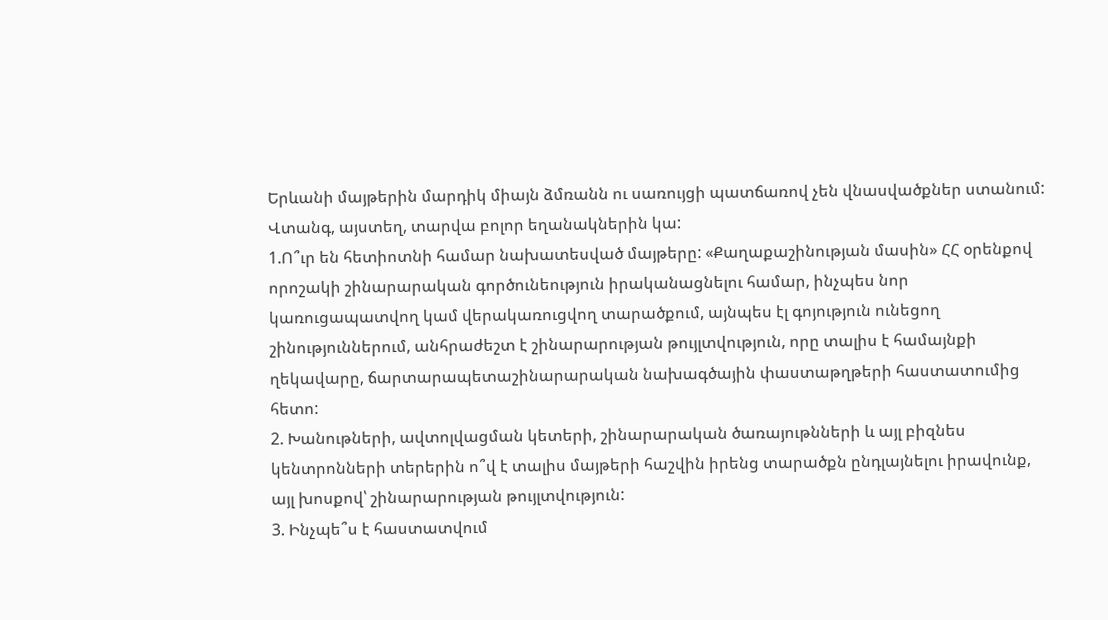Երևանի մայթերին մարդիկ միայն ձմռանն ու սառույցի պատճառով չեն վնասվածքներ ստանում: Վտանգ, այստեղ, տարվա բոլոր եղանակներին կա:
1.Ո՞ւր են հետիոտնի համար նախատեսված մայթերը: «Քաղաքաշինության մասին» ՀՀ օրենքով որոշակի շինարարական գործունեություն իրականացնելու համար, ինչպես նոր կառուցապատվող կամ վերակառուցվող տարածքում, այնպես էլ գոյություն ունեցող շինություններում, անհրաժեշտ է շինարարության թույլտվություն, որը տալիս է համայնքի ղեկավարը, ճարտարապետաշինարարական նախագծային փաստաթղթերի հաստատումից հետո:
2. Խանութների, ավտոլվացման կետերի, շինարարական ծառայութնների և այլ բիզնես կենտրոնների տերերին ո՞վ է տալիս մայթերի հաշվին իրենց տարածքն ընդլայնելու իրավունք, այլ խոսքով՝ շինարարության թույլտվություն:
3. Ինչպե՞ս է հաստատվում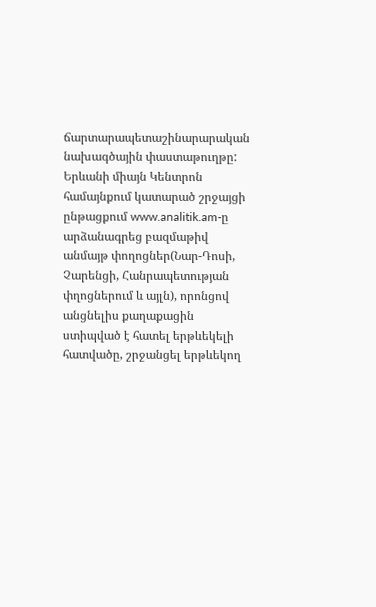ճարտարապետաշինարարական նախագծային փաստաթուղթը:
Երևանի միայն Կենտրոն համայնքում կատարած շրջայցի ընթացքում www.analitik.am-ը արձանագրեց բազմաթիվ անմայթ փողոցներ(Նար-Դոսի, Չարենցի, Հանրապետության փղոցներում և այլն), որոնցով անցնելիս քաղաքացին ստիպված է հատել երթևեկելի հատվածը, շրջանցել երթևեկող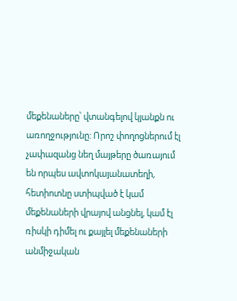մեքենաները՝ վտանգելով կյանքն ու առողջությունը: Որոշ փողոցներում էլ չափազանց նեղ մայթերը ծառայում են որպես ավտոկայանատեղի, հետիոտնը ստիպված է կամ մեքենաների վրայով անցնել, կամ էլ ռիսկի դիմել ու քայլել մեքենաների անմիջական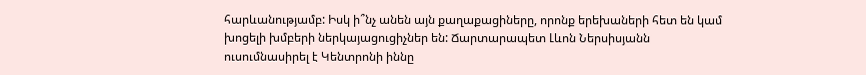հարևանությամբ: Իսկ ի՞նչ անեն այն քաղաքացիները, որոնք երեխաների հետ են կամ խոցելի խմբերի ներկայացուցիչներ են: Ճարտարապետ Լևոն Ներսիսյանն ուսումնասիրել է Կենտրոնի իննը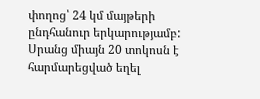փողոց՝ 24 կմ մայթերի ընդհանուր երկարությամբ: Սրանց միայն 20 տոկոսն է հարմարեցված եղել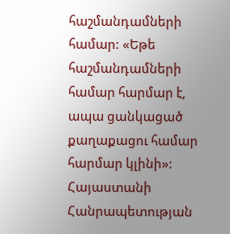հաշմանդամների համար: «Եթե հաշմանդամների համար հարմար է, ապա ցանկացած քաղաքացու համար հարմար կլինի»: Հայաստանի Հանրապետության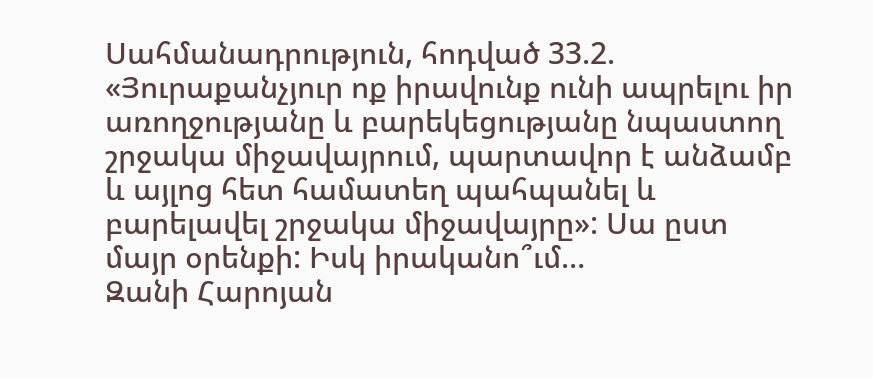Սահմանադրություն, հոդված 33.2. «Յուրաքանչյուր ոք իրավունք ունի ապրելու իր առողջությանը և բարեկեցությանը նպաստող շրջակա միջավայրում, պարտավոր է անձամբ և այլոց հետ համատեղ պահպանել և բարելավել շրջակա միջավայրը»: Սա ըստ մայր օրենքի: Իսկ իրականո՞ւմ…
Զանի Հարոյան